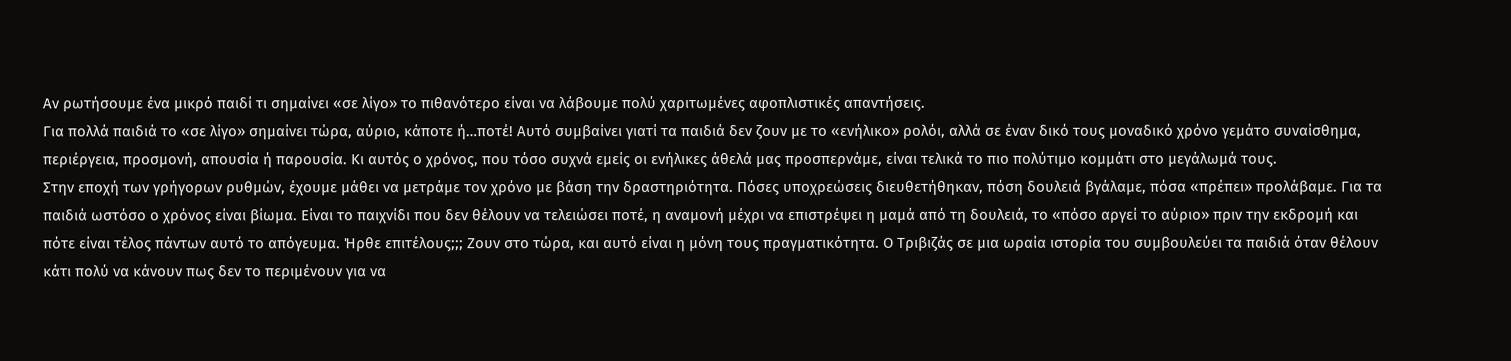Αν ρωτήσουμε ένα μικρό παιδί τι σημαίνει «σε λίγο» το πιθανότερο είναι να λάβουμε πολύ χαριτωμένες αφοπλιστικές απαντήσεις.
Για πολλά παιδιά το «σε λίγο» σημαίνει τώρα, αύριο, κάποτε ή…ποτέ! Αυτό συμβαίνει γιατί τα παιδιά δεν ζουν με το «ενήλικο» ρολόι, αλλά σε έναν δικό τους μοναδικό χρόνο γεμάτο συναίσθημα, περιέργεια, προσμονή, απουσία ή παρουσία. Κι αυτός ο χρόνος, που τόσο συχνά εμείς οι ενήλικες άθελά μας προσπερνάμε, είναι τελικά το πιο πολύτιμο κομμάτι στο μεγάλωμά τους.
Στην εποχή των γρήγορων ρυθμών, έχουμε μάθει να μετράμε τον χρόνο με βάση την δραστηριότητα. Πόσες υποχρεώσεις διευθετήθηκαν, πόση δουλειά βγάλαμε, πόσα «πρέπει» προλάβαμε. Για τα παιδιά ωστόσο ο χρόνος είναι βίωμα. Είναι το παιχνίδι που δεν θέλουν να τελειώσει ποτέ, η αναμονή μέχρι να επιστρέψει η μαμά από τη δουλειά, το «πόσο αργεί το αύριο» πριν την εκδρομή και πότε είναι τέλος πάντων αυτό το απόγευμα. Ήρθε επιτέλους;;; Ζουν στο τώρα, και αυτό είναι η μόνη τους πραγματικότητα. Ο Τριβιζάς σε μια ωραία ιστορία του συμβουλεύει τα παιδιά όταν θέλουν κάτι πολύ να κάνουν πως δεν το περιμένουν για να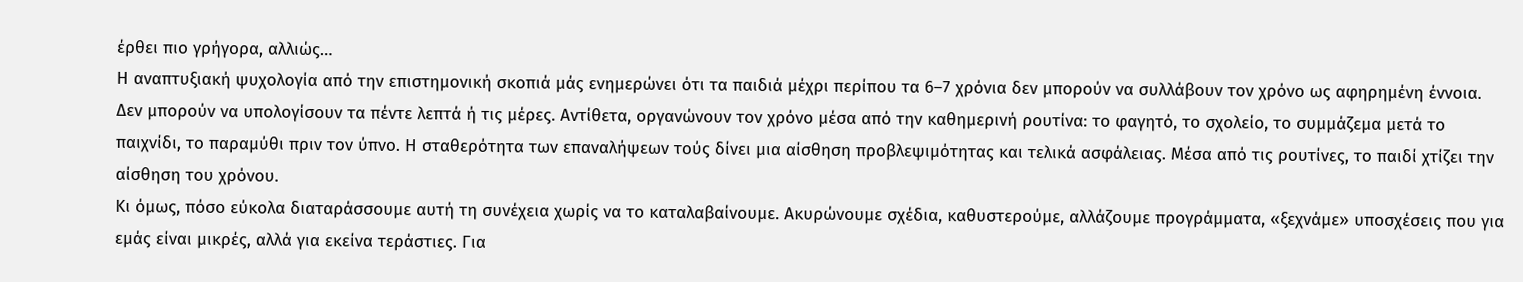έρθει πιο γρήγορα, αλλιώς…
Η αναπτυξιακή ψυχολογία από την επιστημονική σκοπιά μάς ενημερώνει ότι τα παιδιά μέχρι περίπου τα 6–7 χρόνια δεν μπορούν να συλλάβουν τον χρόνο ως αφηρημένη έννοια. Δεν μπορούν να υπολογίσουν τα πέντε λεπτά ή τις μέρες. Αντίθετα, οργανώνουν τον χρόνο μέσα από την καθημερινή ρουτίνα: το φαγητό, το σχολείο, το συμμάζεμα μετά το παιχνίδι, το παραμύθι πριν τον ύπνο. Η σταθερότητα των επαναλήψεων τούς δίνει μια αίσθηση προβλεψιμότητας και τελικά ασφάλειας. Μέσα από τις ρουτίνες, το παιδί χτίζει την αίσθηση του χρόνου.
Κι όμως, πόσο εύκολα διαταράσσουμε αυτή τη συνέχεια χωρίς να το καταλαβαίνουμε. Ακυρώνουμε σχέδια, καθυστερούμε, αλλάζουμε προγράμματα, «ξεχνάμε» υποσχέσεις που για εμάς είναι μικρές, αλλά για εκείνα τεράστιες. Για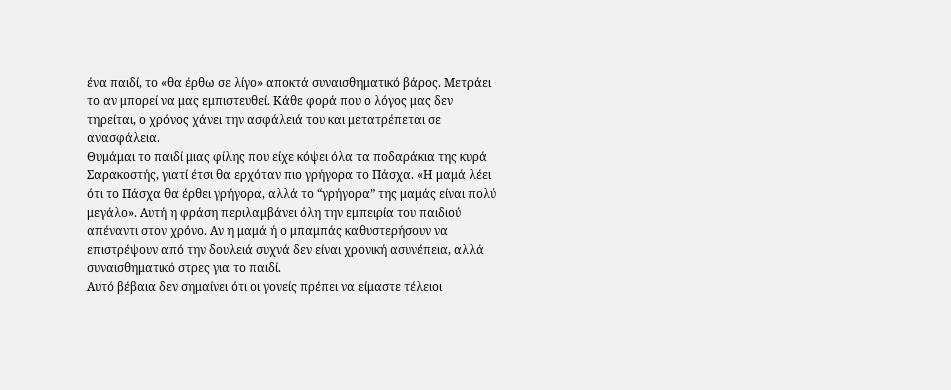ένα παιδί, το «θα έρθω σε λίγο» αποκτά συναισθηματικό βάρος. Μετράει το αν μπορεί να μας εμπιστευθεί. Κάθε φορά που ο λόγος μας δεν τηρείται, ο χρόνος χάνει την ασφάλειά του και μετατρέπεται σε ανασφάλεια.
Θυμάμαι το παιδί μιας φίλης που είχε κόψει όλα τα ποδαράκια της κυρά Σαρακοστής, γιατί έτσι θα ερχόταν πιο γρήγορα το Πάσχα. «Η μαμά λέει ότι το Πάσχα θα έρθει γρήγορα, αλλά το “γρήγορα” της μαμάς είναι πολύ μεγάλο». Αυτή η φράση περιλαμβάνει όλη την εμπειρία του παιδιού απέναντι στον χρόνο. Αν η μαμά ή ο μπαμπάς καθυστερήσουν να επιστρέψουν από την δουλειά συχνά δεν είναι χρονική ασυνέπεια, αλλά συναισθηματικό στρες για το παιδί.
Αυτό βέβαια δεν σημαίνει ότι οι γονείς πρέπει να είμαστε τέλειοι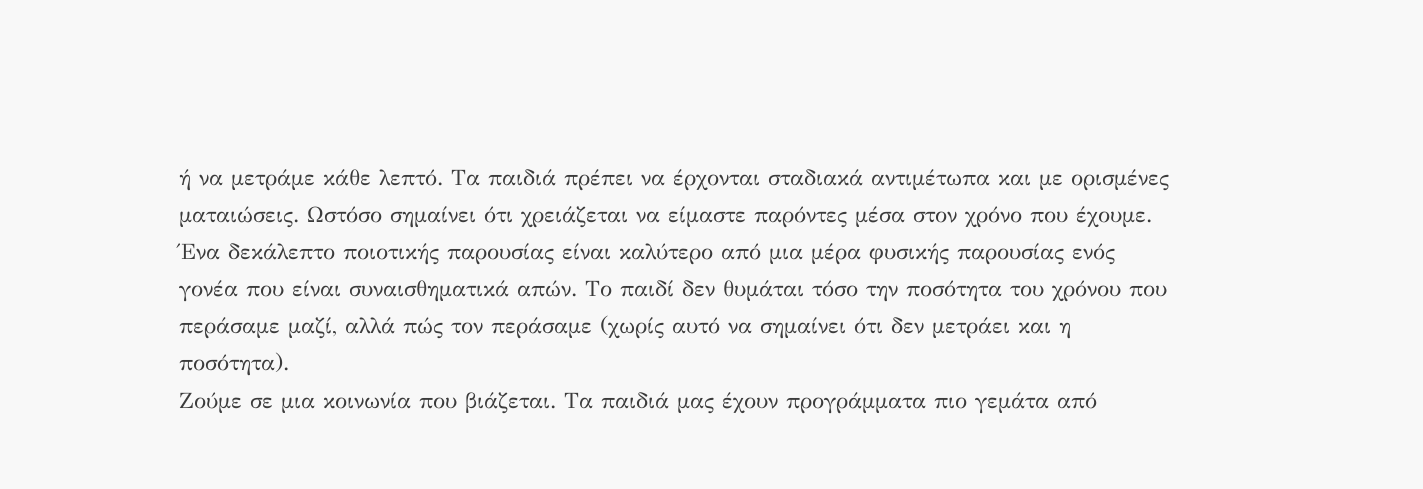ή να μετράμε κάθε λεπτό. Τα παιδιά πρέπει να έρχονται σταδιακά αντιμέτωπα και με ορισμένες ματαιώσεις. Ωστόσο σημαίνει ότι χρειάζεται να είμαστε παρόντες μέσα στον χρόνο που έχουμε. Ένα δεκάλεπτο ποιοτικής παρουσίας είναι καλύτερο από μια μέρα φυσικής παρουσίας ενός γονέα που είναι συναισθηματικά απών. Το παιδί δεν θυμάται τόσο την ποσότητα του χρόνου που περάσαμε μαζί, αλλά πώς τον περάσαμε (χωρίς αυτό να σημαίνει ότι δεν μετράει και η ποσότητα).
Ζούμε σε μια κοινωνία που βιάζεται. Τα παιδιά μας έχουν προγράμματα πιο γεμάτα από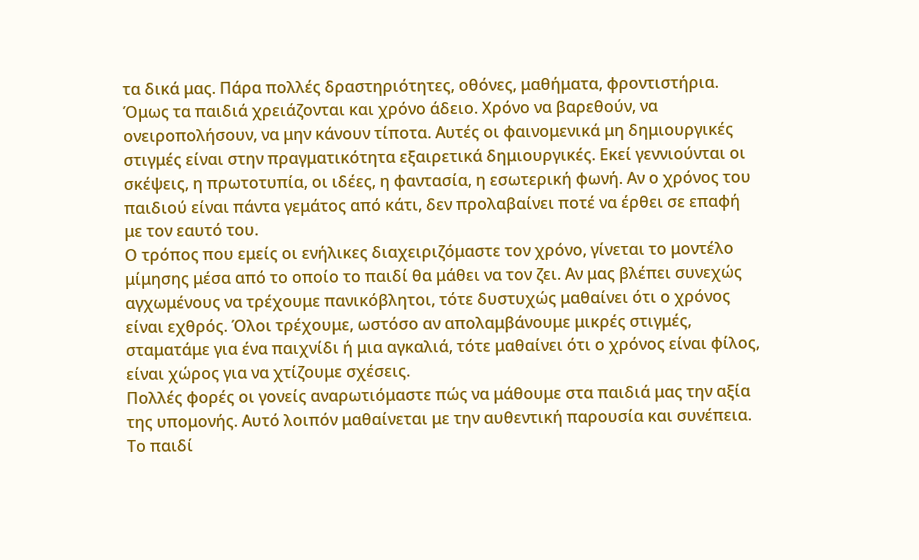τα δικά μας. Πάρα πολλές δραστηριότητες, οθόνες, μαθήματα, φροντιστήρια. Όμως τα παιδιά χρειάζονται και χρόνο άδειο. Χρόνο να βαρεθούν, να ονειροπολήσουν, να μην κάνουν τίποτα. Αυτές οι φαινομενικά μη δημιουργικές στιγμές είναι στην πραγματικότητα εξαιρετικά δημιουργικές. Εκεί γεννιούνται οι σκέψεις, η πρωτοτυπία, οι ιδέες, η φαντασία, η εσωτερική φωνή. Αν ο χρόνος του παιδιού είναι πάντα γεμάτος από κάτι, δεν προλαβαίνει ποτέ να έρθει σε επαφή με τον εαυτό του.
Ο τρόπος που εμείς οι ενήλικες διαχειριζόμαστε τον χρόνο, γίνεται το μοντέλο μίμησης μέσα από το οποίο το παιδί θα μάθει να τον ζει. Αν μας βλέπει συνεχώς αγχωμένους να τρέχουμε πανικόβλητοι, τότε δυστυχώς μαθαίνει ότι ο χρόνος είναι εχθρός. Όλοι τρέχουμε, ωστόσο αν απολαμβάνουμε μικρές στιγμές, σταματάμε για ένα παιχνίδι ή μια αγκαλιά, τότε μαθαίνει ότι ο χρόνος είναι φίλος, είναι χώρος για να χτίζουμε σχέσεις.
Πολλές φορές οι γονείς αναρωτιόμαστε πώς να μάθουμε στα παιδιά μας την αξία της υπομονής. Αυτό λοιπόν μαθαίνεται με την αυθεντική παρουσία και συνέπεια. Το παιδί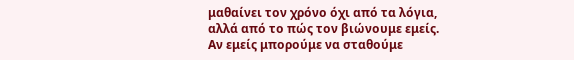μαθαίνει τον χρόνο όχι από τα λόγια, αλλά από το πώς τον βιώνουμε εμείς. Αν εμείς μπορούμε να σταθούμε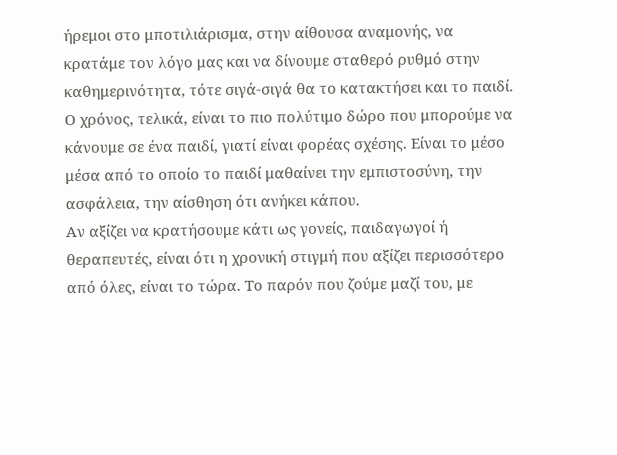ήρεμοι στο μποτιλιάρισμα, στην αίθουσα αναμονής, να κρατάμε τον λόγο μας και να δίνουμε σταθερό ρυθμό στην καθημερινότητα, τότε σιγά-σιγά θα το κατακτήσει και το παιδί.
Ο χρόνος, τελικά, είναι το πιο πολύτιμο δώρο που μπορούμε να κάνουμε σε ένα παιδί, γιατί είναι φορέας σχέσης. Είναι το μέσο μέσα από το οποίο το παιδί μαθαίνει την εμπιστοσύνη, την ασφάλεια, την αίσθηση ότι ανήκει κάπου.
Αν αξίζει να κρατήσουμε κάτι ως γονείς, παιδαγωγοί ή θεραπευτές, είναι ότι η χρονική στιγμή που αξίζει περισσότερο από όλες, είναι το τώρα. Το παρόν που ζούμε μαζί του, με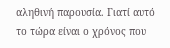αληθινή παρουσία. Γιατί αυτό το τώρα είναι ο χρόνος που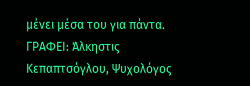μένει μέσα του για πάντα.
ΓΡΑΦΕΙ: Άλκηστις Κεπαπτσόγλου, Ψυχολόγος